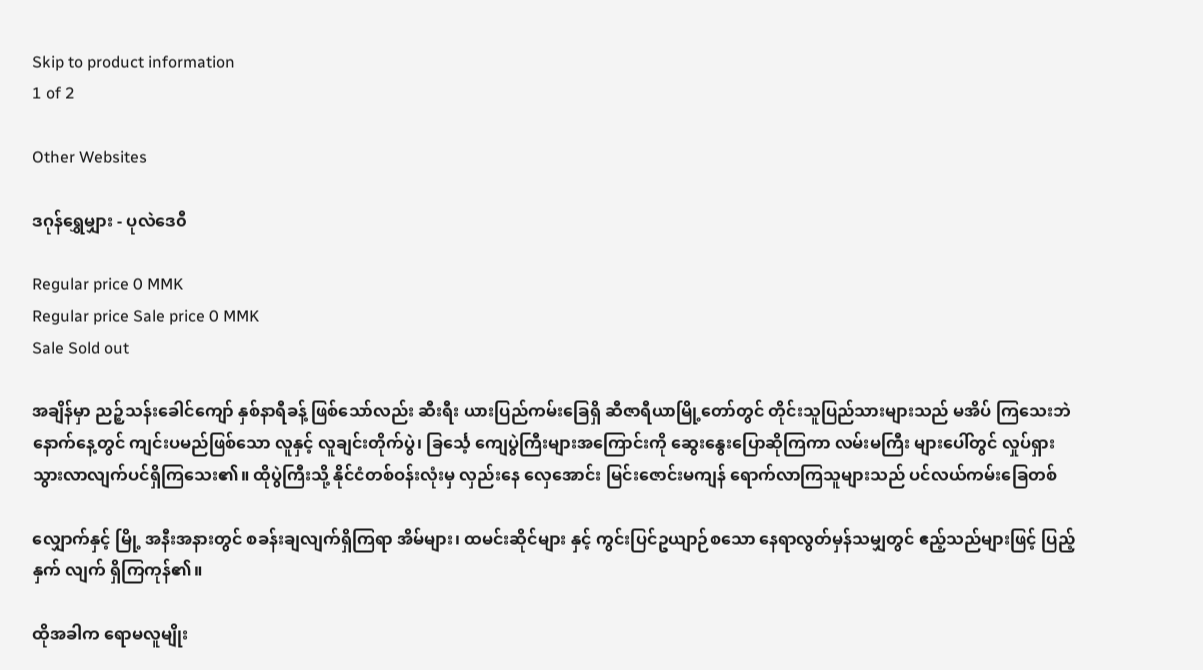Skip to product information
1 of 2

Other Websites

ဒဂုန်ရွှေမျှား - ပုလဲဒေ၀ီ

Regular price 0 MMK
Regular price Sale price 0 MMK
Sale Sold out

အချိန်မှာ ညဉ့်သန်းခေါင်ကျော် နှစ်နာရီခန့် ဖြစ်သော်လည်း ဆီးရီး ယားပြည်ကမ်းခြေရှိ ဆီဇာရီယာမြို့တော်တွင် တိုင်းသူပြည်သားများသည် မအိပ် ကြသေးဘဲ နောက်နေ့တွင် ကျင်းပမည်ဖြစ်သော လူနှင့် လူချင်းတိုက်ပွဲ၊ ခြင်္သေ့ ကျေပွဲကြီးများအကြောင်းကို ဆွေးနွေးပြောဆိုကြကာ လမ်းမကြီး များပေါ်တွင် လှုပ်ရှားသွားလာလျက်ပင်ရှိကြသေး၏။ ထိုပွဲကြီးသို့ နိုင်ငံတစ်ဝန်းလုံးမှ လှည်းနေ လှေအောင်း မြင်းဇောင်းမကျန် ရောက်လာကြသူများသည် ပင်လယ်ကမ်းခြေတစ်

လျှောက်နှင့် မြို့ အနီးအနားတွင် စခန်းချလျက်ရှိကြရာ အိမ်များ၊ ထမင်းဆိုင်များ နှင့် ကွင်းပြင်ဥယျာဉ်စသော နေရာလွတ်မှန်သမျှတွင် ဧည့်သည်များဖြင့် ပြည့်နှက် လျက် ရှိကြကုန်၏။

ထိုအခါက ရောမလူမျိုး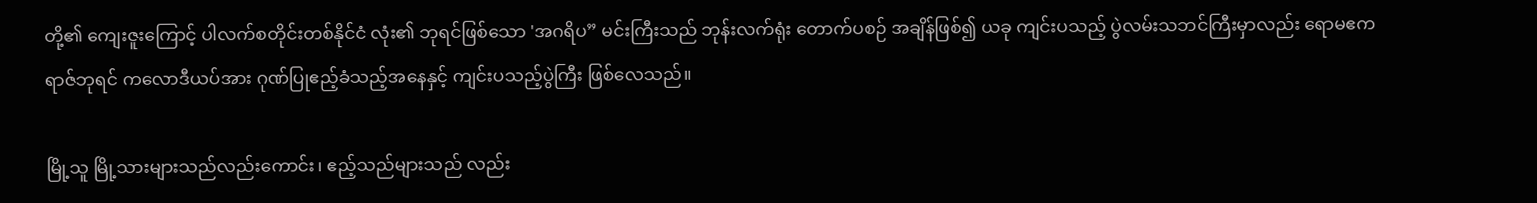တို့၏ ကျေးဇူးကြောင့် ပါလက်စတိုင်းတစ်နိုင်ငံ လုံး၏ ဘုရင်ဖြစ်သော 'အဂရိပ” မင်းကြီးသည် ဘုန်းလက်ရုံး တောက်ပစဉ် အချိန်ဖြစ်၍ ယခု ကျင်းပသည့် ပွဲလမ်းသဘင်ကြီးမှာလည်း ရောမဧကရာဇ်ဘုရင် ကလောဒီယပ်အား ဂုဏ်ပြုဧည့်ခံသည့်အနေနှင့် ကျင်းပသည့်ပွဲကြီး ဖြစ်လေသည်။

မြို့သူ မြို့သားများသည်လည်းကောင်း၊ ဧည့်သည်များသည် လည်း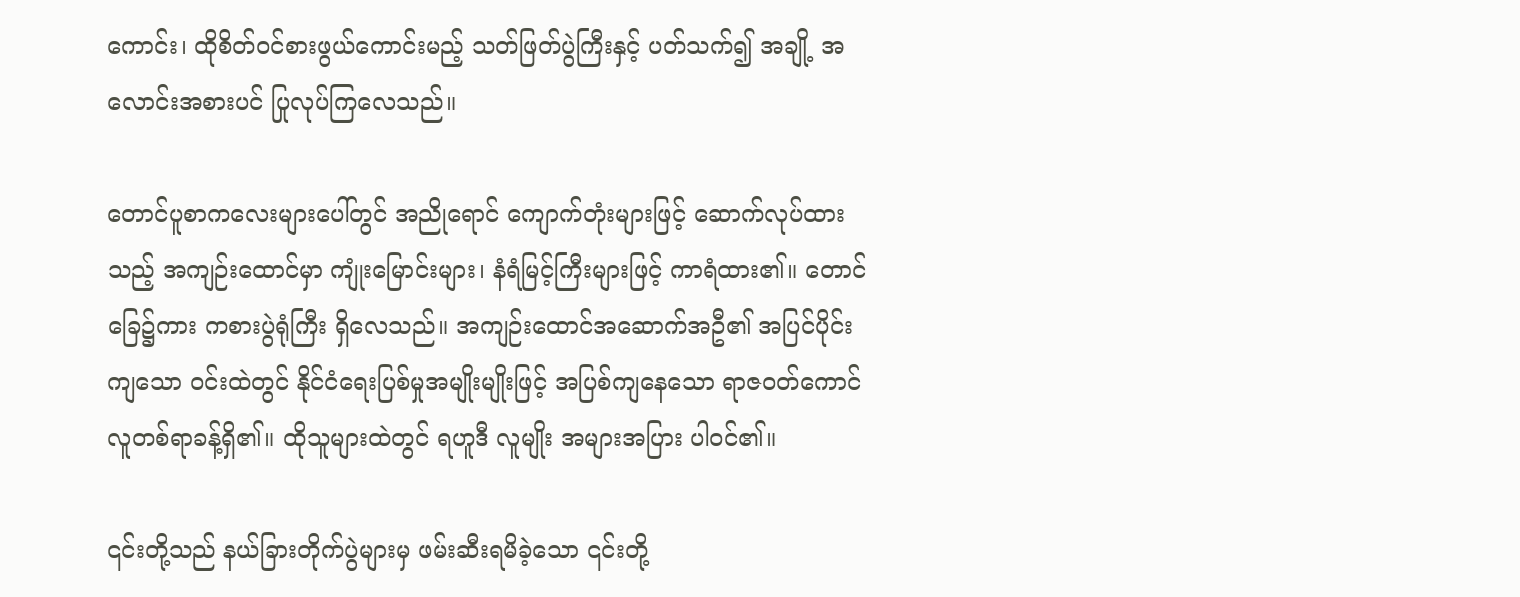ကောင်း၊ ထိုစိတ်ဝင်စားဖွယ်ကောင်းမည့် သတ်ဖြတ်ပွဲကြီးနှင့် ပတ်သက်၍ အချို့ အလောင်းအစားပင် ပြုလုပ်ကြလေသည်။

တောင်ပူစာကလေးများပေါ်တွင် အညိုရောင် ကျောက်တုံးများဖြင့် ဆောက်လုပ်ထားသည့် အကျဉ်းထောင်မှာ ကျုံးမြောင်းများ၊ နံရံမြင့်ကြီးများဖြင့် ကာရံထား၏။ တောင်ခြေ၌ကား ကစားပွဲရုံကြီး ရှိလေသည်။ အကျဉ်းထောင်အဆောက်အဦ၏ အပြင်ပိုင်းကျသော ဝင်းထဲတွင် နိုင်ငံရေးပြစ်မှုအမျိုးမျိုးဖြင့် အပြစ်ကျနေသော ရာဇဝတ်ကောင် လူတစ်ရာခန့်ရှိ၏။ ထိုသူများထဲတွင် ရဟူဒီ လူမျိုး အများအပြား ပါဝင်၏။

၎င်းတို့သည် နယ်ခြားတိုက်ပွဲများမှ ဖမ်းဆီးရမိခဲ့သော ၎င်းတို့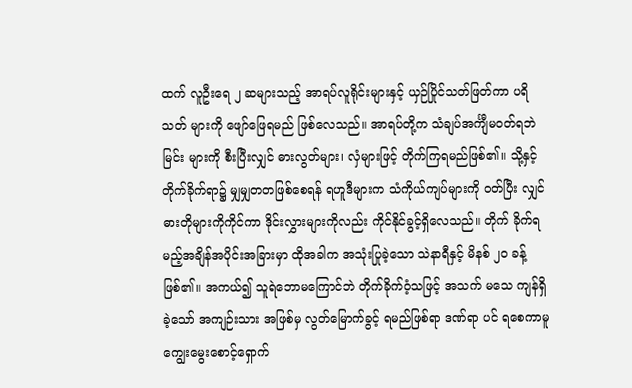ထက် လူဦးရေ ၂ ဆများသည့် အာရပ်လူရိုင်းများနှင့် ယှဉ်ပြိုင်သတ်ဖြတ်ကာ ပရိသတ် များကို ဖျော်ဖြေရမည် ဖြစ်လေသည်။ အာရပ်တို့က သံချပ်အင်္ကျီမဝတ်ရဘဲ မြင်း များကို စီးပြီးလျှင် ဓားလွတ်များ၊ လှံများဖြင့် တိုက်ကြရမည်ဖြစ်၏။ သို့နှင့် တိုက်ခိုက်ရာ၌ မျှမျှတတဖြစ်စေရန် ရဟူဒီများက သံကိုယ်ကျပ်များကို ဝတ်ပြီး လျှင် ဓားတိုများကိုကိုင်ကာ ဒိုင်းလွှားများကိုလည်း ကိုင်နိုင်ခွင့်ရှိလေသည်။ တိုက် ခိုက်ရမည့်အချိန်အပိုင်းအခြားမှာ ထိုအခါက အသုံးပြုခဲ့သော သဲနာရီနှင့် မိနစ် ၂၀ ခန့်ဖြစ်၏။ အကယ်၍ သူရဲဘောမကြောင်ဘဲ တိုက်ခိုက်ဝံ့သဖြင့် အသက် မသေ ကျန်ရှိခဲ့သော် အကျဉ်းသား အဖြစ်မှ လွတ်မြောက်ခွင့် ရမည်ဖြစ်ရာ ဒဏ်ရာ ပင် ရစေကာမူ ကျွေးမွေးစောင့်ရှောက်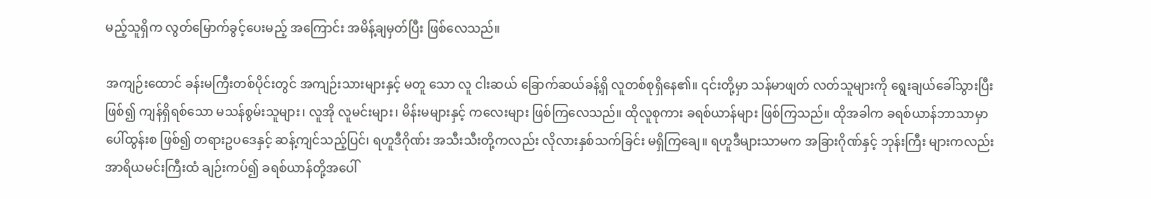မည့်သူရှိက လွတ်မြောက်ခွင့်ပေးမည့် အကြောင်း အမိန့်ချမှတ်ပြီး ဖြစ်လေသည်။

အကျဉ်းထောင် ခန်းမကြီးတစ်ပိုင်းတွင် အကျဉ်းသားများနှင့် မတူ သော လူ ငါးဆယ် ခြောက်ဆယ်ခန့်ရှိ လူတစ်စုရှိနေ၏။ ၎င်းတို့မှာ သန်မာဖျတ် လတ်သူများကို ရွေးချယ်ခေါ်သွားပြီးဖြစ်၍ ကျန်ရှိရစ်သော မသန်စွမ်းသူများ၊ လူအို လူမင်းများ၊ မိန်းမများနှင့် ကလေးများ ဖြစ်ကြလေသည်။ ထိုလူစုကား ခရစ်ယာန်များ ဖြစ်ကြသည်။ ထိုအခါက ခရစ်ယာန်ဘာသာမှာ ပေါ်ထွန်းစ ဖြစ်၍ တရားဥပဒေနှင့် ဆန့်ကျင်သည့်ပြင်၊ ရဟူဒီဂိုဏ်း အသီးသီးတို့ကလည်း လိုလားနှစ်သက်ခြင်း မရှိကြချေ။ ရဟူဒီများသာမက အခြားဂိုဏ်နှင့် ဘုန်းကြီး များကလည်း အာရိယမင်းကြီးထံ ချဉ်းကပ်၍ ခရစ်ယာန်တို့အပေါ်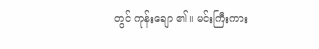တွင် ကုန်းချော ၏။ မင်းကြီးကား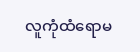လူကုံထံရောမ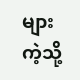များကဲ့သို့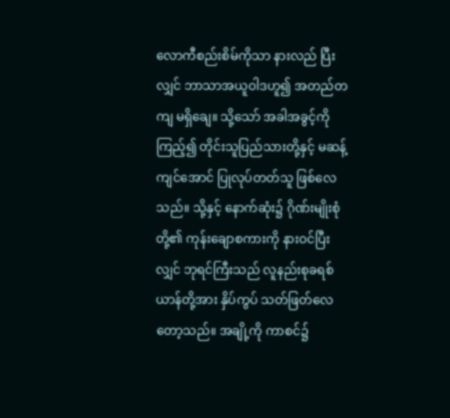လောကီစည်းစိမ်ကိုသာ နားလည် ပြီးလျှင် ဘာသာအယူဝါဒဟူ၍ အတည်တကျ မရှိချေ။ သို့သော် အခါအခွင့်ကို ကြည့်၍ တိုင်းသူပြည်သားတို့နှင့် မဆန့်ကျင်အောင် ပြုလုပ်တတ်သူ ဖြစ်လေ သည်။ သို့နှင့် နောက်ဆုံး၌ ဂိုဏ်းမျိုးစုံတို့၏ ကုန်းချောစကားကို နားဝင်ပြီးလျှင် ဘုရင်ကြီးသည် လူနည်းစုခရစ်ယာန်တို့အား နှိပ်ကွပ် သတ်ဖြတ်လေတော့သည်။ အချို့ကို ကာစင်၌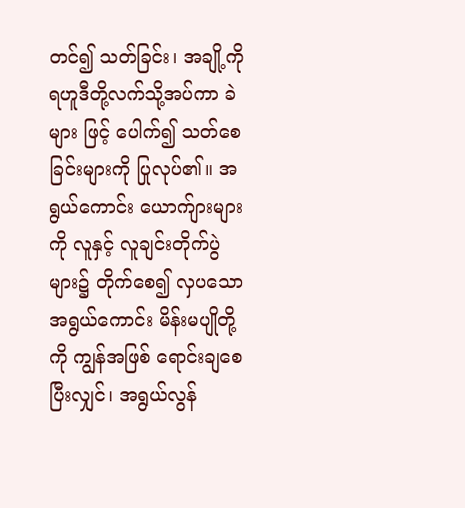တင်၍ သတ်ခြင်း၊ အချို့ကို ရဟူဒီတို့လက်သို့အပ်ကာ ခဲများ ဖြင့် ပေါက်၍ သတ်စေခြင်းများကို ပြုလုပ်၏။ အရွယ်ကောင်း ယောက်ျားများကို လူနှင့် လူချင်းတိုက်ပွဲများ၌ တိုက်စေ၍ လှပသော အရွယ်ကောင်း မိန်းမပျိုတို့ကို ကျွန်အဖြစ် ရောင်းချစေပြီးလျှင်၊ အရွယ်လွန်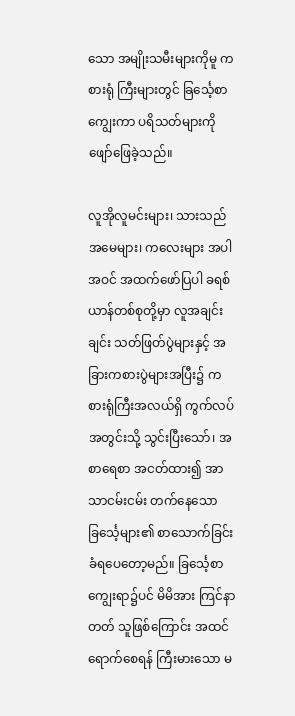သော အမျိုးသမီးများကိုမူ ကစားရုံ ကြီးများတွင် ခြင်္သေ့စာကျွေးကာ ပရိသတ်များကို ဖျော်ဖြေခဲ့သည်။

လူအိုလူမင်းများ၊ သားသည်အမေများ၊ ကလေးများ အပါအဝင် အထက်ဖော်ပြပါ ခရစ်ယာန်တစ်စုတို့မှာ လူအချင်းချင်း သတ်ဖြတ်ပွဲများနှင့် အခြားကစားပွဲများအပြီး၌ ကစားရုံကြီးအလယ်ရှိ ကွက်လပ်အတွင်းသို့ သွင်းပြီးသော်၊ အစာရေစာ အငတ်ထား၍ အာသာငမ်းငမ်း တက်နေသော ခြင်္သေ့များ၏ စာသောက်ခြင်း ခံရပေတော့မည်။ ခြင်္သေ့စာကျွေးရာ၌ပင် မိမိအား ကြင်နာတတ် သူဖြစ်ကြောင်း အထင်ရောက်စေရန် ကြီးမားသော မ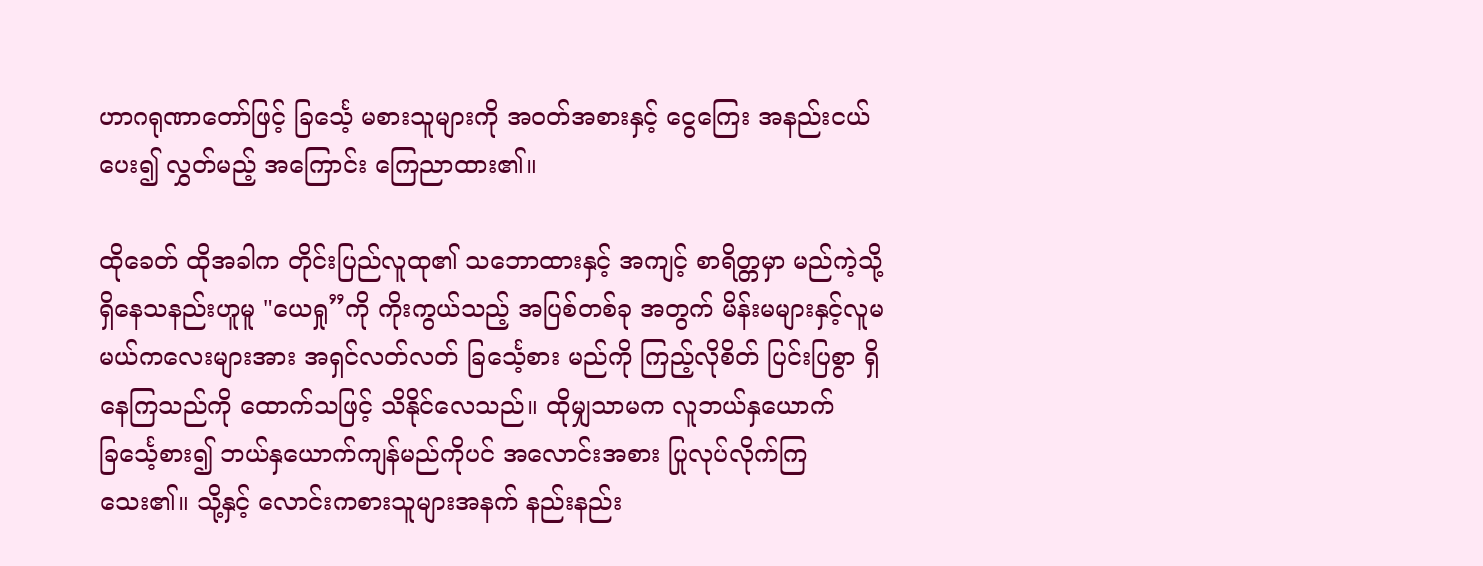ဟာဂရုဏာတော်ဖြင့် ခြင်္သေ့ မစားသူများကို အဝတ်အစားနှင့် ငွေကြေး အနည်းငယ်ပေး၍ လွှတ်မည့် အကြောင်း ကြေညာထား၏။

ထိုခေတ် ထိုအခါက တိုင်းပြည်လူထု၏ သဘောထားနှင့် အကျင့် စာရိတ္တမှာ မည်ကဲ့သို့ ရှိနေသနည်းဟူမူ "ယေရှု”ကို ကိုးကွယ်သည့် အပြစ်တစ်ခု အတွက် မိန်းမများနှင့်လူမမယ်ကလေးများအား အရှင်လတ်လတ် ခြင်္သေ့စား မည်ကို ကြည့်လိုစိတ် ပြင်းပြစွာ ရှိနေကြသည်ကို ထောက်သဖြင့် သိနိုင်လေသည်။ ထိုမျှသာမက လူဘယ်နှယောက် ခြင်္သေ့စား၍ ဘယ်နှယောက်ကျန်မည်ကိုပင် အလောင်းအစား ပြုလုပ်လိုက်ကြသေး၏။ သို့နှင့် လောင်းကစားသူများအနက် နည်းနည်း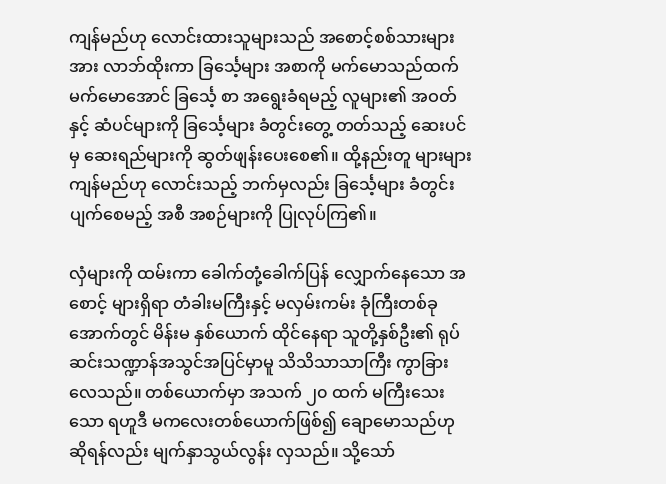ကျန်မည်ဟု လောင်းထားသူများသည် အစောင့်စစ်သားများအား လာဘ်ထိုးကာ ခြင်္သေ့များ အစာကို မက်မောသည်ထက် မက်မောအောင် ခြင်္သေ့ စာ အရွေးခံရမည့် လူများ၏ အဝတ်နှင့် ဆံပင်များကို ခြင်္သေ့များ ခံတွင်းတွေ့ တတ်သည့် ဆေးပင်မှ ဆေးရည်များကို ဆွတ်ဖျန်းပေးစေ၏။ ထို့နည်းတူ များများ ကျန်မည်ဟု လောင်းသည့် ဘက်မှလည်း ခြင်္သေ့များ ခံတွင်းပျက်စေမည့် အစီ အစဉ်များကို ပြုလုပ်ကြ၏။

လှံများကို ထမ်းကာ ခေါက်တုံ့ခေါက်ပြန် လျှောက်နေသော အစောင့် များရှိရာ တံခါးမကြီးနှင့် မလှမ်းကမ်း ခုံကြီးတစ်ခုအောက်တွင် မိန်းမ နှစ်ယောက် ထိုင်နေရာ သူတို့နှစ်ဦး၏ ရုပ်ဆင်းသဏ္ဍာန်အသွင်အပြင်မှာမူ သိသိသာသာကြီး ကွာခြားလေသည်။ တစ်ယောက်မှာ အသက် ၂၀ ထက် မကြီးသေးသော ရဟူဒီ မကလေးတစ်ယောက်ဖြစ်၍ ချောမောသည်ဟု ဆိုရန်လည်း မျက်နှာသွယ်လွန်း လှသည်။ သို့သော်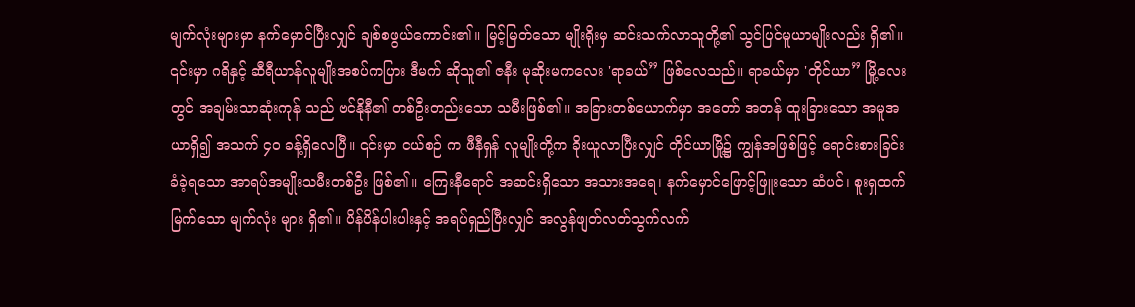မျက်လုံးများမှာ နက်မှောင်ပြီးလျှင် ချစ်စဖွယ်ကောင်း၏။ မြင့်မြတ်သော မျိုးရိုးမှ ဆင်းသက်လာသူတို့၏ သွင်ပြင်မူယာမျိုးလည်း ရှိ၏။ ၎င်းမှာ ဂရိနှင့် ဆီရီယာန်လူမျိုးအစပ်ကပြား ဒီမက် ဆိုသူ၏ ဇနီး မုဆိုးမကလေး 'ရာခယ်” ဖြစ်လေသည်။ ရာခယ်မှာ 'တိုင်ယာ” မြို့လေးတွင် အချမ်းသာဆုံးကုန် သည် ဗင်နိုနီ၏ တစ်ဦးတည်းသော သမီးဖြစ်၏။ အခြားတစ်ယောက်မှာ အတော် အတန် ထူးခြားသော အမူအယာရှိ၍ အသက် ၄၀ ခန့်ရှိလေပြီ။ ၎င်းမှာ ငယ်စဉ် က ဖီနီရှန် လူမျိုးတို့က ခိုးယူလာပြီးလျှင် တိုင်ယာမြို့၌ ကျွန်အဖြစ်ဖြင့် ရောင်းစားခြင်းခံခဲ့ရသော အာရပ်အမျိုးသမီးတစ်ဦး ဖြစ်၏။ ကြေးနီရောင် အဆင်းရှိသော အသားအရေ၊ နက်မှောင်ဖြောင့်ဖြူးသော ဆံပင်၊ စူးရှထက်မြက်သော မျက်လုံး များ ရှိ၏။ ပိန်ပိန်ပါးပါးနှင့် အရပ်ရှည်ပြီးလျှင် အလွန်ဖျတ်လတ်သွက်လက်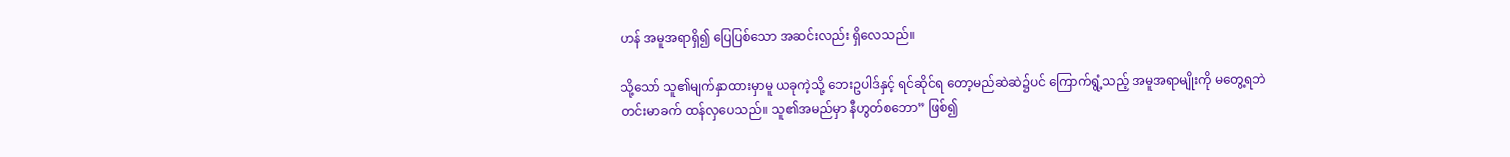ဟန် အမူအရာရှိ၍ ပြေပြစ်သော အဆင်းလည်း ရှိလေသည်။

သို့သော် သူ၏မျက်နှာထားမှာမူ ယခုကဲ့သို့ ဘေးဥပါဒ်နှင့် ရင်ဆိုင်ရ တော့မည်ဆဲဆဲ၌ပင် ကြောက်ရွံ့သည့် အမူအရာမျိုးကို မတွေ့ရဘဲ တင်းမာခက် ထန်လှပေသည်။ သူ၏အမည်မှာ နီဟွတ်စဘော” ဖြစ်၍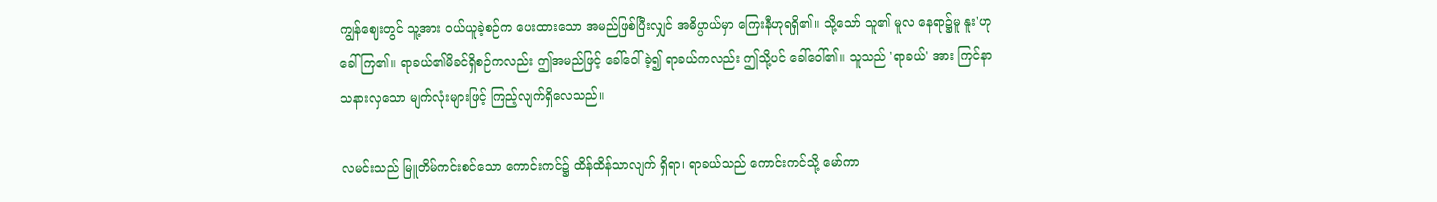ကျွန်ဈေးတွင် သူ့အား ဝယ်ယူခဲ့စဉ်က ပေးထားသော အမည်ဖြစ်ပြီးလျှင် အဓိပ္ပာယ်မှာ ကြေးနီဟုရရှိ၏။ သို့သော် သူ၏ မူလ နေရာ၌မူ နူး'ဟု ခေါ်ကြ၏။ ရာခယ်၏မိခင်ရှိစဉ်ကလည်း ဤအမည်ဖြင့် ခေါ်ဝေါ်ခဲ့၍ ရာခယ်ကလည်း ဤသို့ပင် ခေါ်ဝေါ်၏။ သူသည် 'ရာခယ်' အား ကြင်နာသနားလှသော မျက်လုံးများဖြင့် ကြည့်လျက်ရှိလေသည်။

လမင်းသည် မြူတိမ်ကင်းစင်သော ကောင်းကင်၌ ထိန်ထိန်သာလျက် ရှိရာ၊ ရာခယ်သည် ကောင်းကင်သို့ မော်ကာ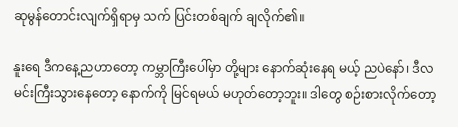ဆုမွန်တောင်းလျက်ရှိရာမှ သက် ပြင်းတစ်ချက် ချလိုက်၏။

နူးရေ ဒီကနေ့ညဟာတော့ ကမ္ဘာကြီးပေါ်မှာ တို့များ နောက်ဆုံးနေရ မယ့် ညပဲနော်၊ ဒီလမင်းကြီးသွားနေတော့ နောက်ကို မြင်ရမယ် မဟုတ်တော့ဘူး။ ဒါတွေ စဉ်းစားလိုက်တော့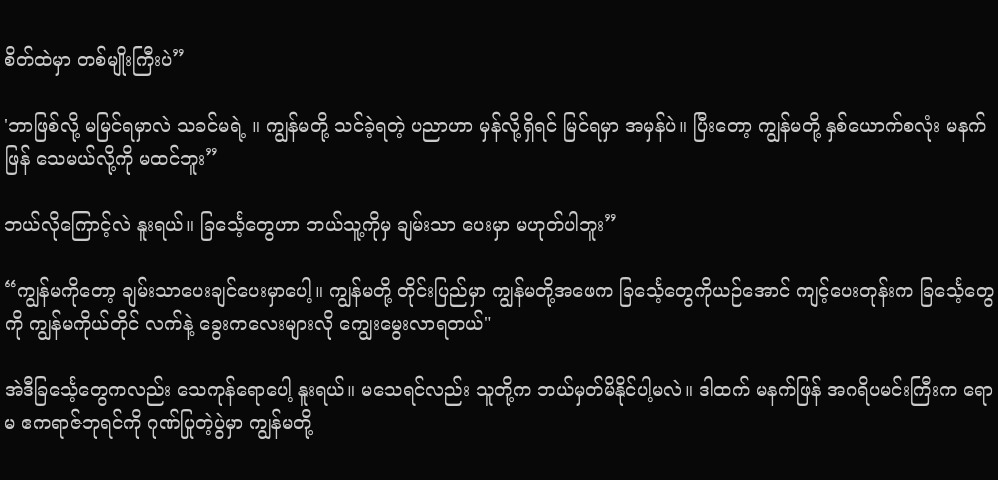စိတ်ထဲမှာ တစ်မျိုးကြီးပဲ”

'ဘာဖြစ်လို့ မမြင်ရမှာလဲ သခင်မရဲ့ ။ ကျွန်မတို့ သင်ခဲ့ရတဲ့ ပညာဟာ မှန်လို့ရှိရင် မြင်ရမှာ အမှန်ပဲ။ ပြီးတော့ ကျွန်မတို့ နှစ်ယောက်စလုံး မနက်ဖြန် သေမယ်လို့ကို မထင်ဘူး”

ဘယ်လိုကြောင့်လဲ နူးရယ်။ ခြင်္သေ့တွေဟာ ဘယ်သူ့ကိုမှ ချမ်းသာ ပေးမှာ မဟုတ်ပါဘူး”

“ကျွန်မကိုတော့ ချမ်းသာပေးချင်ပေးမှာပေါ့။ ကျွန်မတို့ တိုင်းပြည်မှာ ကျွန်မတို့အဖေက ခြင်္သေ့တွေကိုယဉ်အောင် ကျင့်ပေးတုန်းက ခြင်္သေ့တွေကို ကျွန်မကိုယ်တိုင် လက်နဲ့ ခွေးကလေးများလို ကျွေးမွေးလာရတယ်"

အဲဒီခြင်္သေ့တွေကလည်း သေကုန်ရောပေါ့ နူးရယ်။ မသေရင်လည်း သူတို့က ဘယ်မှတ်မိနိုင်ပါ့မလဲ။ ဒါထက် မနက်ဖြန် အဂရိပမင်းကြီးက ရောမ ဧကရာဇ်ဘုရင်ကို ဂုဏ်ပြုတဲ့ပွဲမှာ ကျွန်မတို့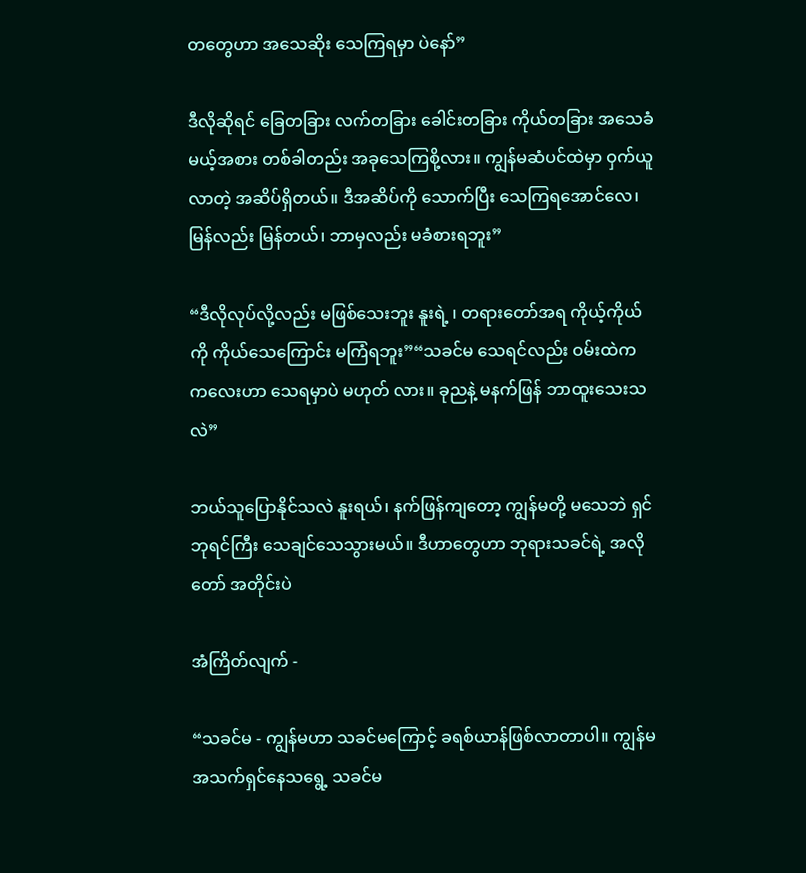တတွေဟာ အသေဆိုး သေကြရမှာ ပဲနော်”

ဒီလိုဆိုရင် ခြေတခြား လက်တခြား ခေါင်းတခြား ကိုယ်တခြား အသေခံမယ့်အစား တစ်ခါတည်း အခုသေကြစို့လား။ ကျွန်မဆံပင်ထဲမှာ ဝှက်ယူလာတဲ့ အဆိပ်ရှိတယ်။ ဒီအဆိပ်ကို သောက်ပြီး သေကြရအောင်လေ၊ မြန်လည်း မြန်တယ်၊ ဘာမှလည်း မခံစားရဘူး”

“ဒီလိုလုပ်လို့လည်း မဖြစ်သေးဘူး နူးရဲ့ ၊ တရားတော်အရ ကိုယ့်ကိုယ် ကို ကိုယ်သေကြောင်း မကြံရဘူး”“သခင်မ သေရင်လည်း ဝမ်းထဲက ကလေးဟာ သေရမှာပဲ မဟုတ် လား။ ခုညနဲ့ မနက်ဖြန် ဘာထူးသေးသလဲ”

ဘယ်သူပြောနိုင်သလဲ နူးရယ်၊ နက်ဖြန်ကျတော့ ကျွန်မတို့ မသေဘဲ ရှင်ဘုရင်ကြီး သေချင်သေသွားမယ်။ ဒီဟာတွေဟာ ဘုရားသခင်ရဲ့ အလိုတော် အတိုင်းပဲ

အံကြိတ်လျက် -

“သခင်မ - ကျွန်မဟာ သခင်မကြောင့် ခရစ်ယာန်ဖြစ်လာတာပါ။ ကျွန်မ အသက်ရှင်နေသရွေ့ သခင်မ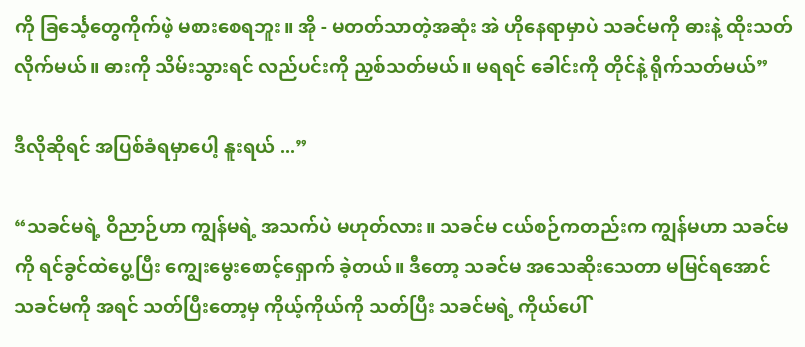ကို ခြင်္သေ့တွေကိုက်ဖဲ့ မစားစေရဘူး။ အို - မတတ်သာတဲ့အဆုံး အဲ ဟိုနေရာမှာပဲ သခင်မကို ဓားနဲ့ ထိုးသတ်လိုက်မယ်။ ဓားကို သိမ်းသွားရင် လည်ပင်းကို ညှစ်သတ်မယ်။ မရရင် ခေါင်းကို တိုင်နဲ့ ရိုက်သတ်မယ်”

ဒီလိုဆိုရင် အပြစ်ခံရမှာပေါ့ နူးရယ် ...”

“သခင်မရဲ့ ဝိညာဉ်ဟာ ကျွန်မရဲ့ အသက်ပဲ မဟုတ်လား။ သခင်မ ငယ်စဉ်ကတည်းက ကျွန်မဟာ သခင်မကို ရင်ခွင်ထဲပွေ့ပြီး ကျွေးမွေးစောင့်ရှောက် ခဲ့တယ်။ ဒီတော့ သခင်မ အသေဆိုးသေတာ မမြင်ရအောင် သခင်မကို အရင် သတ်ပြီးတော့မှ ကိုယ့်ကိုယ်ကို သတ်ပြီး သခင်မရဲ့ ကိုယ်ပေါ်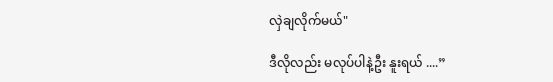လှဲချလိုက်မယ်"

ဒီလိုလည်း မလုပ်ပါနဲ့ဦး နူးရယ် ....”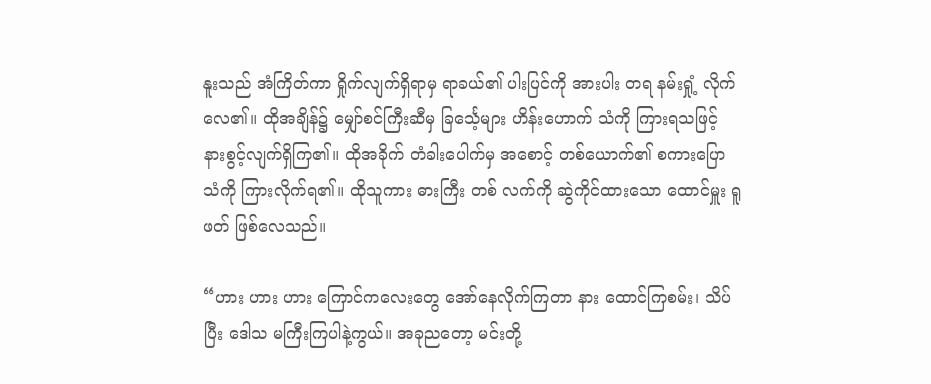နူးသည် အံကြိတ်ကာ ရှိုက်လျက်ရှိရာမှ ရာခယ်၏ ပါးပြင်ကို အားပါး တရ နမ်းရှုံ့ လိုက်လေ၏။ ထိုအချိန်၌ မျှော်စင်ကြီးဆီမှ ခြင်္သေ့များ ဟိန်းဟောက် သံကို ကြားရသဖြင့် နားစွင့်လျက်ရှိကြ၏။ ထိုအခိုက် တံခါးပေါက်မှ အစောင့် တစ်ယောက်၏ စကားပြောသံကို ကြားလိုက်ရ၏။ ထိုသူကား ဓားကြီး တစ် လက်ကို ဆွဲကိုင်ထားသော ထောင်မှူး ရူဖတ် ဖြစ်လေသည်။

“ဟား ဟား ဟား ကြောင်ကလေးတွေ အော်နေလိုက်ကြတာ နား ထောင်ကြစမ်း၊ သိပ်ပြီး ဒေါသ မကြီးကြပါနဲ့ကွယ်။ အခုညတော့ မင်းတို့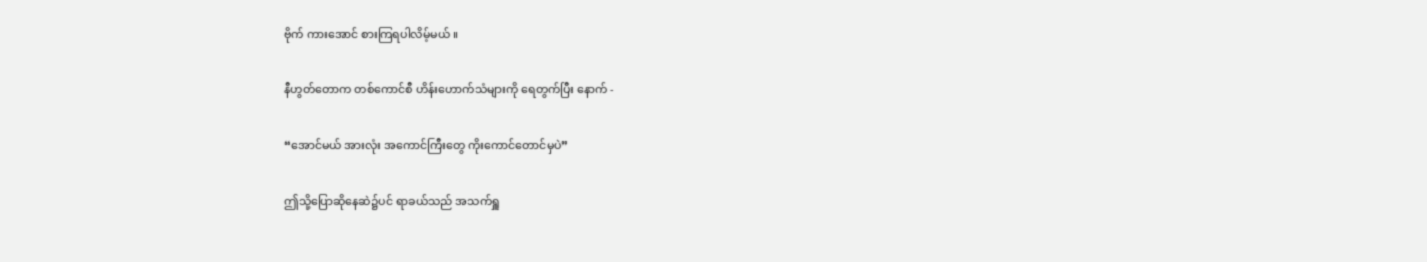ဗိုက် ကားအောင် စားကြရပါလိမ့်မယ် ။

နီဟွတ်တောက တစ်ကောင်စီ ဟိန်းဟောက်သံများကို ရေတွက်ပြီး နောက် -

“အောင်မယ် အားလုံး အကောင်ကြီးတွေ ကိုးကောင်တောင်မှပဲ”

ဤသို့ပြောဆိုနေဆဲ၌ပင် ရာခယ်သည် အသက်ရှူ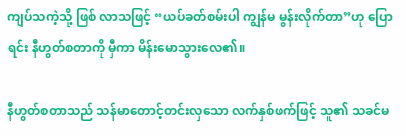ကျပ်သကဲ့သို့ ဖြစ် လာသဖြင့် “ယပ်ခတ်စမ်းပါ ကျွန်မ မွန်းလိုက်တာ”ဟု ပြောရင်း နီဟွတ်စတာကို မှီကာ မိန်းမောသွားလေ၏။

နီဟွတ်စတာသည် သန်မာတောင့်တင်းလှသော လက်နှစ်ဖက်ဖြင့် သူ၏ သခင်မ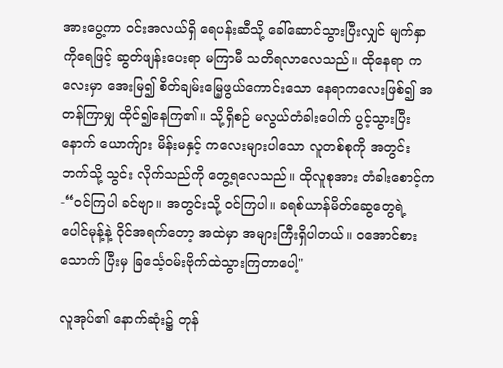အားပွေ့ကာ ဝင်းအလယ်ရှိ ရေပန်းဆီသို့ ခေါ်ဆောင်သွားပြီးလျှင် မျက်နှာကိုရေဖြင့် ဆွတ်ဖျန်းပေးရာ မကြာမီ သတိရလာလေသည်။ ထိုနေရာ ကလေးမှာ အေးမြ၍ စိတ်ချမ်းမြေ့ဖွယ်ကောင်းသော နေရာကလေးဖြစ်၍ အတန်ကြာမျှ ထိုင်၍နေကြ၏။ သို့ရှိစဉ် မလွယ်တံခါးပေါက် ပွင့်သွားပြီးနောက် ယောက်ျား မိန်းမနှင့် ကလေးများပါသော လူတစ်စုကို အတွင်းဘက်သို့ သွင်း လိုက်သည်ကို တွေ့ရလေသည်။ ထိုလူစုအား တံခါးစောင့်က -“ဝင်ကြပါ ခင်ဗျာ။ အတွင်းသို့ ဝင်ကြပါ။ ခရစ်ယာန်မိတ်ဆွေတွေရဲ့ ပေါင်မုန့်နဲ့ ဝိုင်အရက်တော့ အထဲမှာ အများကြီးရှိပါတယ်။ ဝအောင်စားသောက် ပြီးမှ ခြင်္သေ့ဝမ်းဗိုက်ထဲသွားကြတာပေါ့"

လူအုပ်၏ နောက်ဆုံး၌ တုန်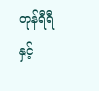တုန်ရီရီနှင့်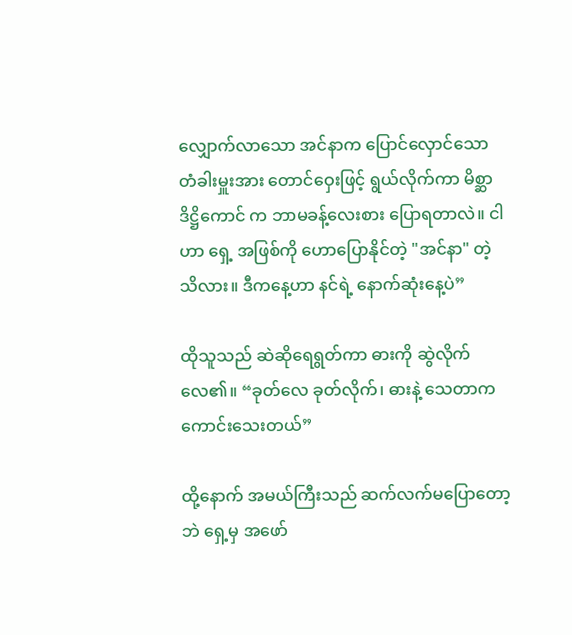လျှောက်လာသော အင်နာက ပြောင်လှောင်သော တံခါးမှူးအား တောင်ဝှေးဖြင့် ရွယ်လိုက်ကာ မိစ္ဆာဒိဋ္ဌိကောင် က ဘာမခန့်လေးစား ပြောရတာလဲ။ ငါဟာ ရှေ့ အဖြစ်ကို ဟောပြောနိုင်တဲ့ "အင်နာ" တဲ့ သိလား။ ဒီကနေ့ဟာ နင်ရဲ့ နောက်ဆုံးနေ့ပဲ”

ထိုသူသည် ဆဲဆိုရေရွတ်ကာ ဓားကို ဆွဲလိုက်လေ၏။ “ခုတ်လေ ခုတ်လိုက်၊ ဓားနဲ့ သေတာက ကောင်းသေးတယ်”

ထို့နောက် အမယ်ကြီးသည် ဆက်လက်မပြောတော့ဘဲ ရှေ့မှ အဖော်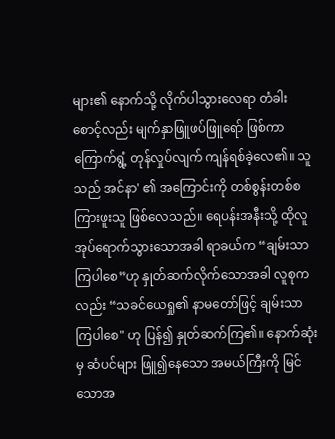များ၏ နောက်သို့ လိုက်ပါသွားလေရာ တံခါးစောင့်လည်း မျက်နှာဖြူဖပ်ဖြူရော် ဖြစ်ကာ ကြောက်ရွံ့ တုန်လှုပ်လျက် ကျန်ရစ်ခဲ့လေ၏။ သူသည် အင်နာ' ၏ အကြောင်းကို တစ်စွန်းတစ်စကြားဖူးသူ ဖြစ်လေသည်။ ရေပန်းအနီးသို့ ထိုလူ အုပ်ရောက်သွားသောအခါ ရာခယ်က “ချမ်းသာကြပါစေ”ဟု နှုတ်ဆက်လိုက်သောအခါ လူစုကလည်း “သခင်ယေရှု၏ နာမတော်ဖြင့် ချမ်းသာကြပါစေ" ဟု ပြန်၍ နှုတ်ဆက်ကြ၏။ နောက်ဆုံးမှ ဆံပင်များ ဖြူ၍နေသော အမယ်ကြီးကို မြင်သောအ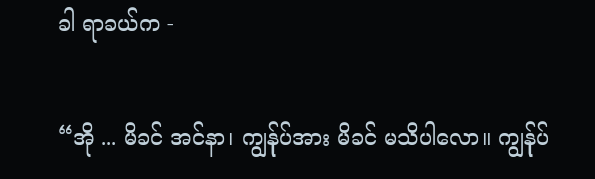ခါ ရာခယ်က -

“အို ... မိခင် အင်နာ၊ ကျွန်ုပ်အား မိခင် မသိပါလော။ ကျွန်ုပ်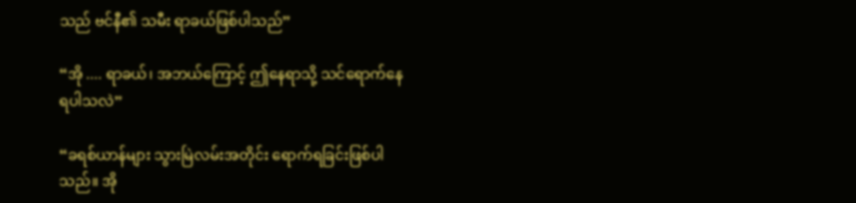သည် ဗင်နီ၏ သမီး ရာခယ်ဖြစ်ပါသည်”

“အို .... ရာခယ်၊ အဘယ်ကြောင့် ဤနေရာသို့ သင်ရောက်နေရပါသလဲ”

“ခရစ်ယာန်များ သွားမြဲလမ်းအတိုင်း ရောက်ရခြင်းဖြစ်ပါသည်။ အို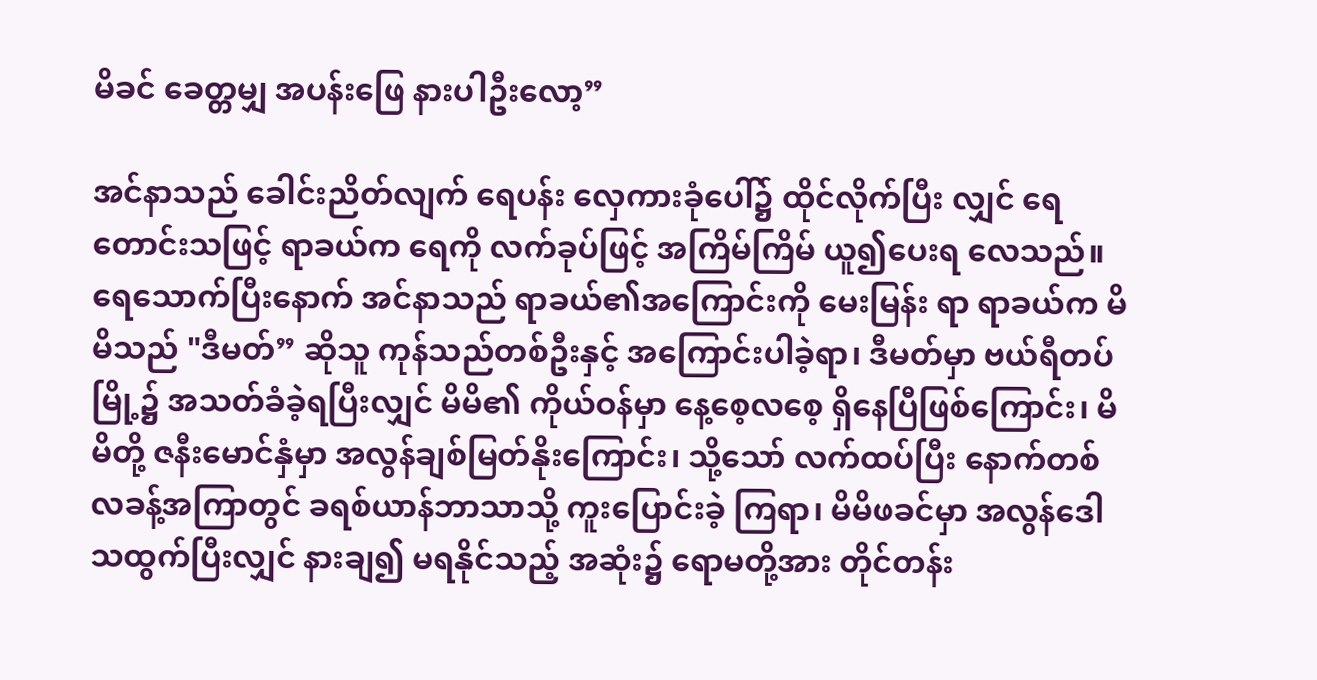မိခင် ခေတ္တမျှ အပန်းဖြေ နားပါဦးလော့”

အင်နာသည် ခေါင်းညိတ်လျက် ရေပန်း လှေကားခုံပေါ်၌ ထိုင်လိုက်ပြီး လျှင် ရေတောင်းသဖြင့် ရာခယ်က ရေကို လက်ခုပ်ဖြင့် အကြိမ်ကြိမ် ယူ၍ပေးရ လေသည်။ ရေသောက်ပြီးနောက် အင်နာသည် ရာခယ်၏အကြောင်းကို မေးမြန်း ရာ ရာခယ်က မိမိသည် "ဒီမတ်” ဆိုသူ ကုန်သည်တစ်ဦးနှင့် အကြောင်းပါခဲ့ရာ၊ ဒီမတ်မှာ ဗယ်ရီတပ်မြို့၌ အသတ်ခံခဲ့ရပြီးလျှင် မိမိ၏ ကိုယ်ဝန်မှာ နေ့စေ့လစေ့ ရှိနေပြီဖြစ်ကြောင်း၊ မိမိတို့ ဇနီးမောင်နှံမှာ အလွန်ချစ်မြတ်နိုးကြောင်း၊ သို့သော် လက်ထပ်ပြီး နောက်တစ်လခန့်အကြာတွင် ခရစ်ယာန်ဘာသာသို့ ကူးပြောင်းခဲ့ ကြရာ၊ မိမိဖခင်မှာ အလွန်ဒေါသထွက်ပြီးလျှင် နားချ၍ မရနိုင်သည့် အဆုံး၌ ရောမတို့အား တိုင်တန်း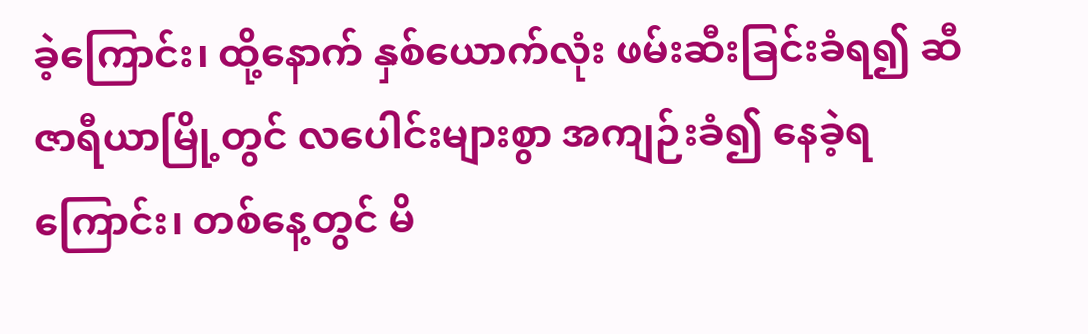ခဲ့ကြောင်း၊ ထို့နောက် နှစ်ယောက်လုံး ဖမ်းဆီးခြင်းခံရ၍ ဆီဇာရီယာမြို့တွင် လပေါင်းများစွာ အကျဉ်းခံ၍ နေခဲ့ရကြောင်း၊ တစ်နေ့တွင် မိ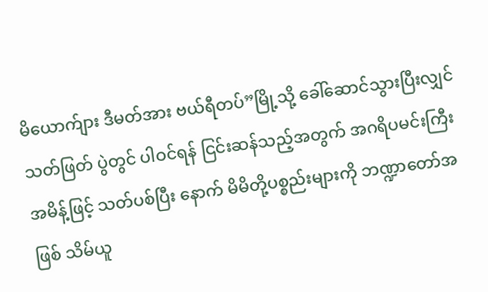မိယောက်ျား ဒီမတ်အား ဗယ်ရီတပ်”မြို့သို့ ခေါ်ဆောင်သွားပြီးလျှင် သတ်ဖြတ် ပွဲတွင် ပါဝင်ရန် ငြင်းဆန်သည့်အတွက် အဂရိပမင်းကြီးအမိန့်ဖြင့် သတ်ပစ်ပြီး နောက် မိမိတို့ပစ္စည်းများကို ဘဏ္ဍာတော်အဖြစ် သိမ်ယူ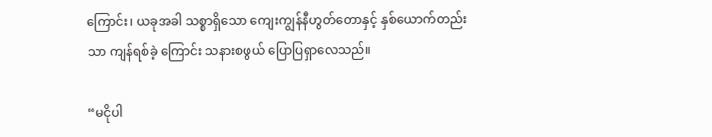ကြောင်း၊ ယခုအခါ သစ္စာရှိသော ကျေးကျွန်နီဟွတ်တောနှင့် နှစ်ယောက်တည်းသာ ကျန်ရစ်ခဲ့ ကြောင်း သနားစဖွယ် ပြောပြရှာလေသည်။

“မငိုပါ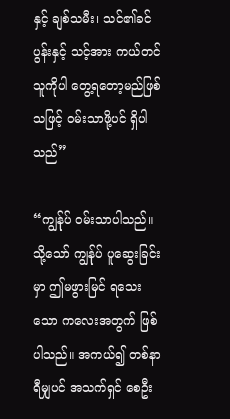နှင့် ချစ်သမီး၊ သင်၏ခင်ပွန်းနှင့် သင့်အား ကယ်တင်သူကိုပါ တွေ့ရတော့မည်ဖြစ်သဖြင့် ဝမ်းသာဖို့ပင် ရှိပါသည်”

“ကျွန်ုပ် ဝမ်းသာပါသည်။ သို့သော် ကျွန်ုပ် ပူဆွေးခြင်းမှာ ဤမဖွားမြင် ရသေးသော ကလေးအတွက် ဖြစ်ပါသည်။ အကယ်၍ တစ်နာရီမျှပင် အသက်ရှင် စေဦး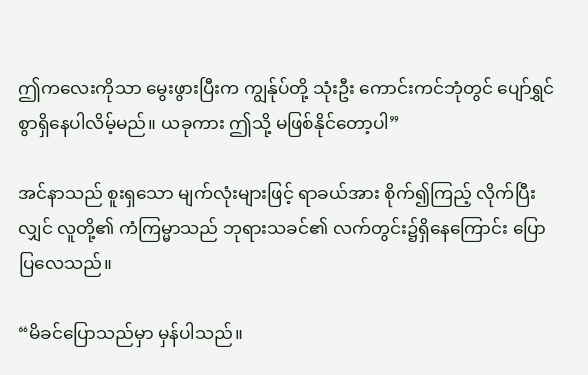ဤကလေးကိုသာ မွေးဖွားပြီးက ကျွန်ုပ်တို့ သုံးဦး ကောင်းကင်ဘုံတွင် ပျော်ရွှင်စွာရှိနေပါလိမ့်မည်။ ယခုကား ဤသို့ မဖြစ်နိုင်တော့ပါ”

အင်နာသည် စူးရှသော မျက်လုံးများဖြင့် ရာခယ်အား စိုက်၍ကြည့် လိုက်ပြီးလျှင် လူတို့၏ ကံကြမ္မာသည် ဘုရားသခင်၏ လက်တွင်း၌ရှိနေကြောင်း ပြောပြလေသည်။

“မိခင်ပြောသည်မှာ မှန်ပါသည်။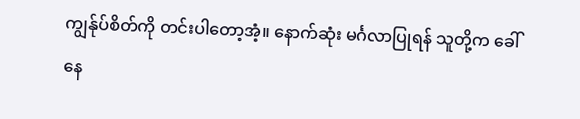ကျွန်ုပ်စိတ်ကို တင်းပါတော့အံ့။ နောက်ဆုံး မင်္ဂလာပြုရန် သူတို့က ခေါ်နေ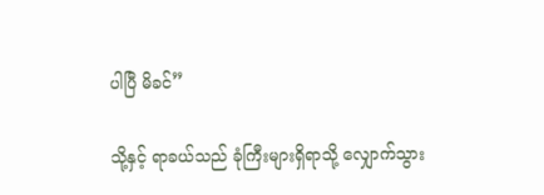ပါပြီ မိခင်”

သို့နှင့် ရာခယ်သည် ခုံကြီးများရှိရာသို့ လျှောက်သွား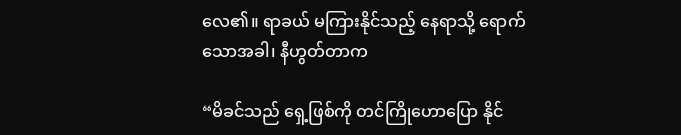လေ၏။ ရာခယ် မကြားနိုင်သည့် နေရာသို့ ရောက်သောအခါ၊ နီဟွတ်တာက

“မိခင်သည် ရှေ့ဖြစ်ကို တင်ကြိုဟောပြော နိုင်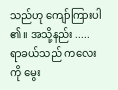သည်ဟု ကျော်ကြားပါ ၏။ အသို့နည်း ..... ရာခယ်သည် ကလေးကို မွေး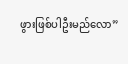ဖွားဖြစ်ပါဦးမည်လော”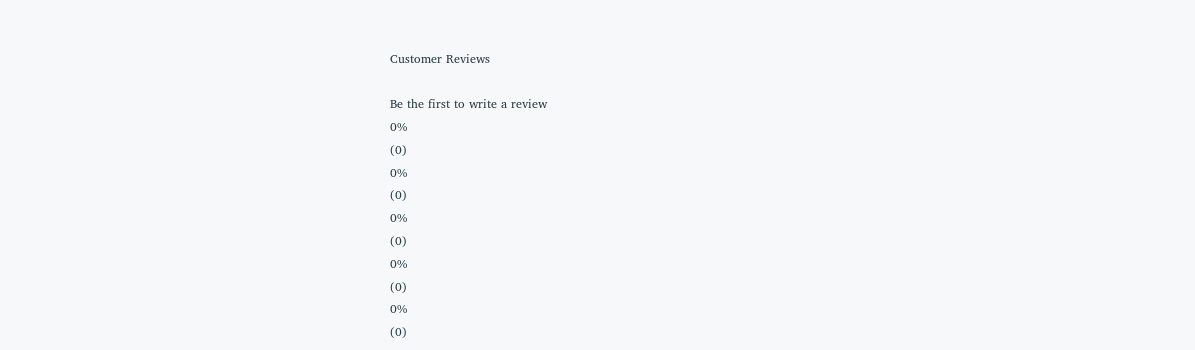Customer Reviews

Be the first to write a review
0%
(0)
0%
(0)
0%
(0)
0%
(0)
0%
(0)